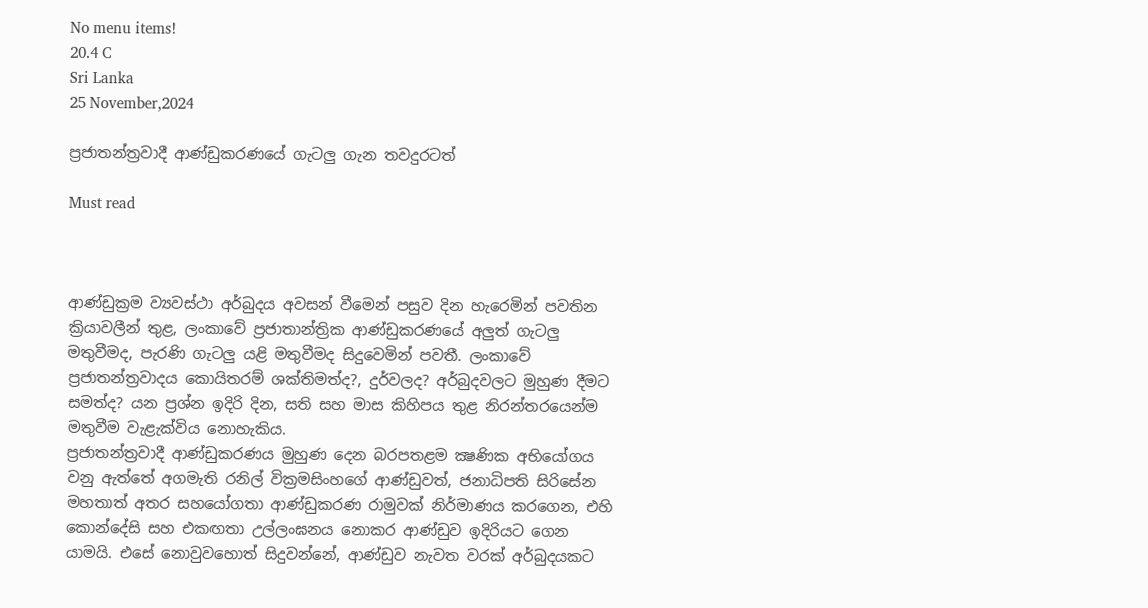No menu items!
20.4 C
Sri Lanka
25 November,2024

ප්‍රජාතන්ත්‍රවාදී ආණ්ඩුකරණයේ ගැටලු ගැන තවදුරටත්

Must read



ආණ්ඩුක්‍රම ව්‍යවස්ථා අර්බුදය අවසන් වීමෙන් පසුව දින හැරෙමින් පවතින ක්‍රියාවලීන් තුළ, ලංකාවේ ප්‍රජාතාන්ත්‍රික ආණ්ඩුකරණයේ අලුත් ගැටලු මතුවීමද, පැරණි ගැටලු යළි මතුවීමද සිදුවෙමින් පවතී. ලංකාවේ ප්‍රජාතන්ත්‍රවාදය කොයිතරම් ශක්තිමත්ද?, දුර්වලද? අර්බුදවලට මුහුණ දීමට සමත්ද? යන ප්‍රශ්න ඉදිරි දින, සති සහ මාස කිහිපය තුළ නිරන්තරයෙන්ම මතුවීම වැළැක්විය නොහැකිය.
ප්‍රජාතන්ත්‍රවාදී ආණ්ඩුකරණය මුහුණ දෙන බරපතළම ක්‍ෂණික අභියෝගය වනු ඇත්තේ අගමැති රනිල් වික්‍රමසිංහගේ ආණ්ඩුවත්, ජනාධිපති සිරිසේන මහතාත් අතර සහයෝගතා ආණ්ඩුකරණ රාමුවක් නිර්මාණය කරගෙන, එහි කොන්දේසි සහ එකඟතා උල්ලංඝනය නොකර ආණ්ඩුව ඉදිරියට ගෙන යාමයි. එසේ නොවුවහොත් සිදුවන්නේ, ආණ්ඩුව නැවත වරක් අර්බුදයකට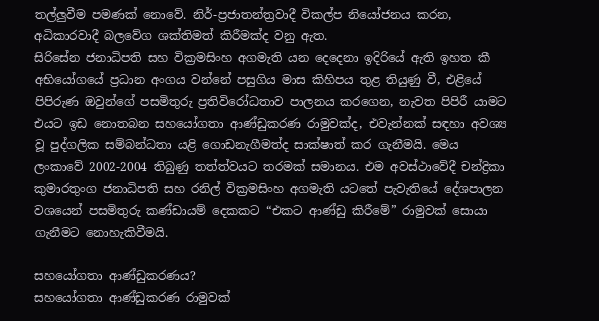තල්ලුවීම පමණක් නොවේ. නිර්-ප්‍රජාතන්ත්‍රවාදී විකල්ප නියෝජනය කරන, අධිකාරවාදී බලවේග ශක්තිමත් කිරීමක්ද වනු ඇත.
සිරිසේන ජනාධිපති සහ වික්‍රමසිංහ අගමැති යන දෙදෙනා ඉදිරියේ ඇති ඉහත කී අභියෝගයේ ප්‍රධාන අංගය වන්නේ පසුගිය මාස කිහිපය තුළ තියුණු වී, එළියේ පිපිරුණ ඔවුන්ගේ පසමිතුරු ප්‍රතිවිරෝධතාව පාලනය කරගෙන, නැවත පිපිරී යාමට එයට ඉඩ නොතබන සහයෝගතා ආණ්ඩුකරණ රාමුවක්ද, එවැන්නක් සඳහා අවශ්‍ය වූ පුද්ගලික සම්බන්ධතා යළි ගොඩනැගීමත්ද සාක්ෂාත් කර ගැනීමයි. මෙය ලංකාවේ 2002-2004 තිබුණු තත්ත්වයට තරමක් සමානය. එම අවස්ථාවේදී චන්ද්‍රිකා කුමාරතුංග ජනාධිපති සහ රනිල් වික්‍රමසිංහ අගමැති යටතේ පැවැතියේ දේශපාලන වශයෙන් පසමිතුරු කණ්ඩායම් දෙකකට “එකට ආණ්ඩු කිරීමේ” රාමුවක් සොයා ගැනීමට නොහැකිවීමයි.

සහයෝගතා ආණ්ඩුකරණය?
සහයෝගතා ආණ්ඩුකරණ රාමුවක්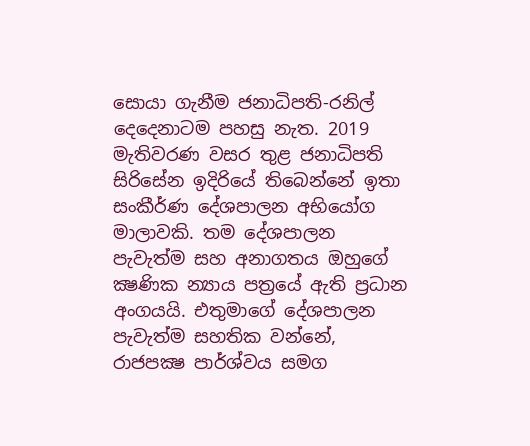සොයා ගැනීම ජනාධිපති-රනිල් දෙදෙනාටම පහසු නැත. 2019 මැතිවරණ වසර තුළ ජනාධිපති සිරිසේන ඉදිරියේ තිබෙන්නේ ඉතා සංකීර්ණ දේශපාලන අභියෝග මාලාවකි. තම දේශපාලන පැවැත්ම සහ අනාගතය ඔහුගේ ක්‍ෂණික න්‍යාය පත්‍රයේ ඇති ප්‍රධාන අංගයයි. එතුමාගේ දේශපාලන පැවැත්ම සහතික වන්නේ, රාජපක්‍ෂ පාර්ශ්වය සමග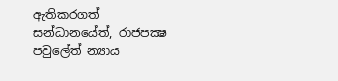ඇතිකරගත් සන්ධානයේත්, රාජපක්‍ෂ පවුලේත් න්‍යාය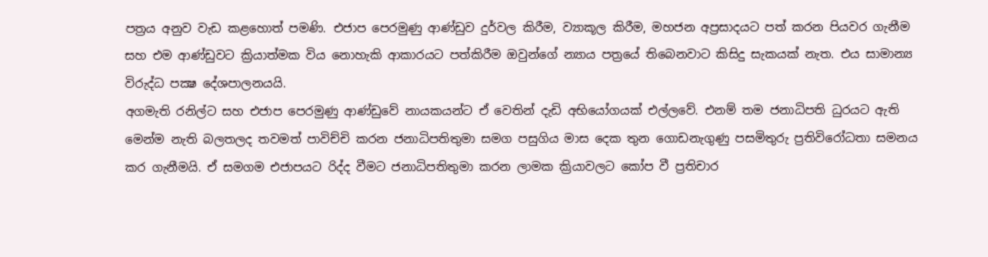පත්‍රය අනුව වැඩ කළහොත් පමණි. එජාප පෙරමුණු ආණ්ඩුව දුර්වල කිරීම, ව්‍යාකූල කිරීම, මහජන අප්‍රසාදයට පත් කරන පියවර ගැනීම සහ එම ආණ්ඩුවට ක්‍රියාත්මක විය නොහැකි ආකාරයට පත්කිරීම ඔවුන්ගේ න්‍යාය පත්‍රයේ තිබෙනවාට කිසිදු සැකයක් නැත. එය සාමාන්‍ය විරුද්ධ පක්‍ෂ දේශපාලනයයි.
අගමැති රනිල්ට සහ එජාප පෙරමුණු ආණ්ඩුවේ නායකයන්ට ඒ වෙතින් දැඩි අභියෝගයක් එල්ලවේ. එනම් තම ජනාධිපති ධුරයට ඇති මෙන්ම නැති බලතලද තවමත් පාවිච්චි කරන ජනාධිපතිතුමා සමග පසුගිය මාස දෙක තුන ගොඩනැගුණු පසමිතුරු ප්‍රතිවිරෝධතා සමනය කර ගැනීමයි. ඒ සමගම එජාපයට රිද්ද වීමට ජනාධිපතිතුමා කරන ලාමක ක්‍රියාවලට කෝප වී ප්‍රතිචාර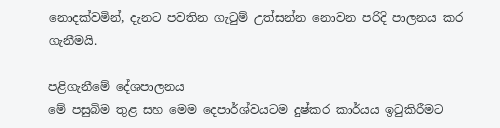නොදක්වමින්, දැනට පවතින ගැටුම් උත්සන්න නොවන පරිදි පාලනය කර ගැනීමයි.

පළිගැනීමේ දේශපාලනය
මේ පසුබිම තුළ සහ මෙම දෙපාර්ශ්වයටම දුෂ්කර කාර්යය ඉටුකිරීමට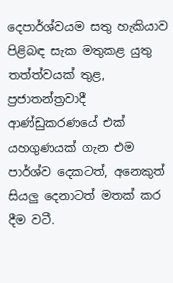දෙපාර්ශ්වයම සතු හැකියාව පිළිබඳ සැක මතුකළ යුතු තත්ත්වයක් තුළ, ප්‍රජාතන්ත්‍රවාදී ආණ්ඩුකරණයේ එක් යහගුණයක් ගැන එම පාර්ශ්ව දෙකටත්, අනෙකුත් සියලු දෙනාටත් මතක් කර දීම වටී.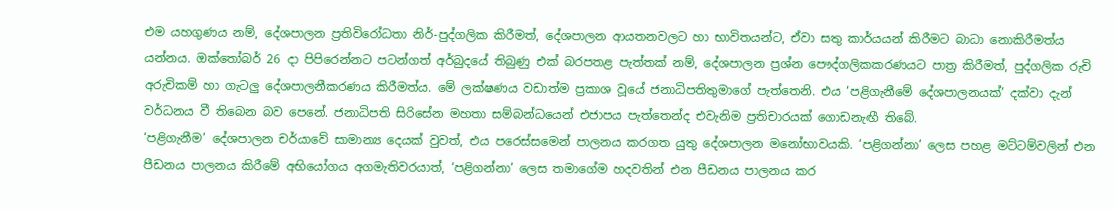එම යහගුණය නම්, දේශපාලන ප්‍රතිවිරෝධතා නිර්-පුද්ගලික කිරීමත්, දේශපාලන ආයතනවලට හා භාවිතයන්ට, ඒවා සතු කාර්යයන් කිරීමට බාධා නොකිරීමත්ය යන්නය. ඔක්තෝබර් 26 දා පිපිරෙන්නට පටන්ගත් අර්බුදයේ තිබුණු එක් බරපතළ පැත්තක් නම්, දේශපාලන ප්‍රශ්න පෞද්ගලිකකරණයට පාත්‍ර කිරීමත්, පුද්ගලික රුචි අරුචිකම් හා ගැටලු දේශපාලනීකරණය කිරීමත්ය. මේ ලක්ෂණය වඩාත්ම ප්‍රකාශ වූයේ ජනාධිපතිතුමාගේ පැත්තෙනි. එය ‘පළිගැනීමේ දේශපාලනයක්’ දක්වා දැන් වර්ධනය වී තිබෙන බව පෙනේ. ජනාධිපති සිරිසේන මහතා සම්බන්ධයෙන් එජාපය පැත්තෙන්ද එවැනිම ප්‍රතිචාරයක් ගොඩනැඟී තිබේ.
‘පළිගැනීම’ දේශපාලන චර්යාවේ සාමාන්‍ය දෙයක් වුවත්, එය පරෙස්සමෙන් පාලනය කරගත යුතු දේශපාලන මනෝභාවයකි. ‘පළිගන්නා’ ලෙස පහළ මට්ටම්වලින් එන පීඩනය පාලනය කිරීමේ අභියෝගය අගමැතිවරයාත්, ‘පළිගන්නා’ ලෙස තමාගේම හදවතින් එන පීඩනය පාලනය කර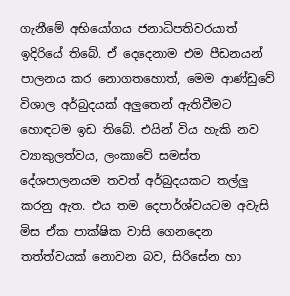ගැනීමේ අභියෝගය ජනාධිපතිවරයාත් ඉදිරියේ තිබේ. ඒ දෙදෙනාම එම පීඩනයන් පාලනය කර නොගතහොත්, මෙම ආණ්ඩුවේ විශාල අර්බුදයක් අලුතෙන් ඇතිවීමට හොඳටම ඉඩ තිබේ. එයින් විය හැකි නව ව්‍යාකුලත්වය, ලංකාවේ සමස්ත දේශපාලනයම තවත් අර්බුදයකට තල්ලු කරනු ඇත. එය තම දෙපාර්ශ්වයටම අවැසි මිස ඒක පාක්ෂික වාසි ගෙනදෙන තත්ත්වයක් නොවන බව, සිරිසේන හා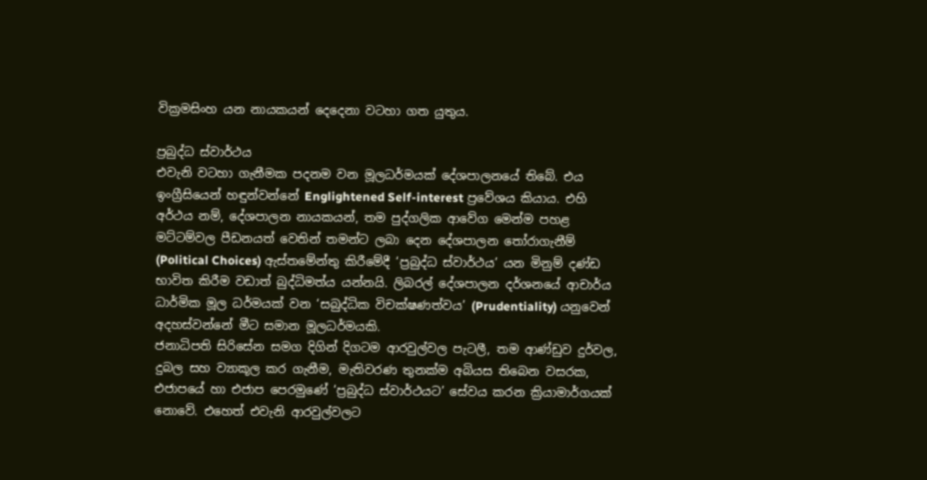වික්‍රමසිංහ යන නායකයන් දෙදෙනා වටහා ගත යුතුය.

ප්‍රබුද්ධ ස්වාර්ථය
එවැනි වටහා ගැනීමක පදනම වන මූලධර්මයක් දේශපාලනයේ තිබේ. එය ඉංග්‍රීසියෙන් හඳුන්වන්නේ Englightened Self-interest ප්‍රවේශය කියාය. එහි අර්ථය නම්, දේශපාලන නායකයන්, තම පුද්ගලික ආවේග මෙන්ම පහළ මට්ටම්වල පීඩනයත් වෙතින් තමන්ට ලබා දෙන දේශපාලන තෝරාගැනීම් (Political Choices) ඇස්තමේන්තු කිරීමේදී ‘ප්‍රබුද්ධ ස්වාර්ථය’ යන මිනුම් දණ්ඩ භාවිත කිරීම වඩාත් බුද්ධිමත්ය යන්නයි. ලිබරල් දේශපාලන දර්ශනයේ ආචාර්ය ධාර්මික මූල ධර්මයක් වන ‘සබුද්ධික විචක්ෂණත්වය’ (Prudentiality) යනුවෙන් අදහස්වන්නේ මීට සමාන මූලධර්මයකි.
ජනාධිපති සිරිසේන සමග දිගින් දිගටම ආරවුල්වල පැටලී, තම ආණ්ඩුව දුර්වල, දුබල සහ ව්‍යාකූල කර ගැනීම, මැතිවරණ තුනක්ම අබියස තිබෙන වසරක, එජාපයේ හා එජාප පෙරමුණේ ‘ප්‍රබුද්ධ ස්වාර්ථයට’ සේවය කරන ක්‍රියාමාර්ගයක් නොවේ. එහෙත් එවැනි ආරවුල්වලට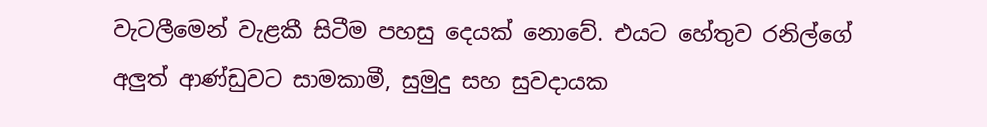වැටලීමෙන් වැළකී සිටීම පහසු දෙයක් නොවේ. එයට හේතුව රනිල්ගේ අලුත් ආණ්ඩුවට සාමකාමී, සුමුදු සහ සුවදායක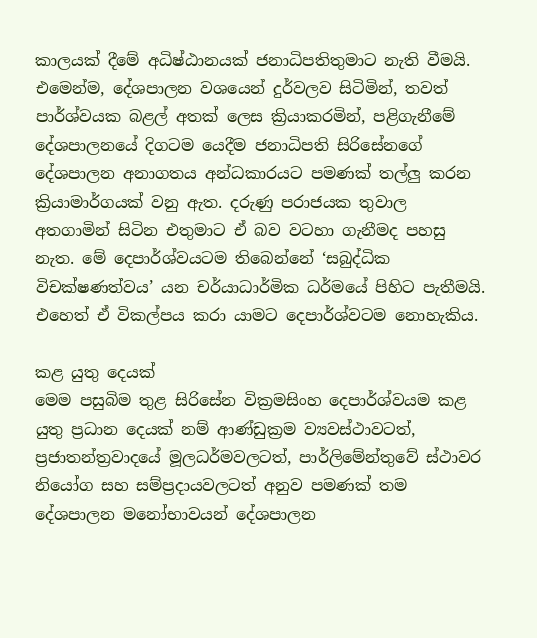කාලයක් දීමේ අධිෂ්ඨානයක් ජනාධිපතිතුමාට නැති වීමයි. එමෙන්ම, දේශපාලන වශයෙන් දුර්වලව සිටිමින්, තවත් පාර්ශ්වයක බළල් අතක් ලෙස ක්‍රියාකරමින්, පළිගැනීමේ දේශපාලනයේ දිගටම යෙදීම ජනාධිපති සිරිසේනගේ දේශපාලන අනාගතය අන්ධකාරයට පමණක් තල්ලු කරන ක්‍රියාමාර්ගයක් වනු ඇත. දරුණු පරාජයක තුවාල අතගාමින් සිටින එතුමාට ඒ බව වටහා ගැනීමද පහසු නැත. මේ දෙපාර්ශ්වයටම තිබෙන්නේ ‘සබුද්ධික විචක්ෂණත්වය’ යන චර්යාධාර්මික ධර්මයේ පිහිට පැතීමයි. එහෙත් ඒ විකල්පය කරා යාමට දෙපාර්ශ්වටම නොහැකිය.

කළ යුතු දෙයක්
මෙම පසුබිම තුළ සිරිසේන වික්‍රමසිංහ දෙපාර්ශ්වයම කළ යුතු ප්‍රධාන දෙයක් නම් ආණ්ඩුක්‍රම ව්‍යවස්ථාවටත්, ප්‍රජාතන්ත්‍රවාදයේ මූලධර්මවලටත්, පාර්ලිමේන්තුවේ ස්ථාවර නියෝග සහ සම්ප්‍රදායවලටත් අනුව පමණක් තම දේශපාලන මනෝභාවයන් දේශපාලන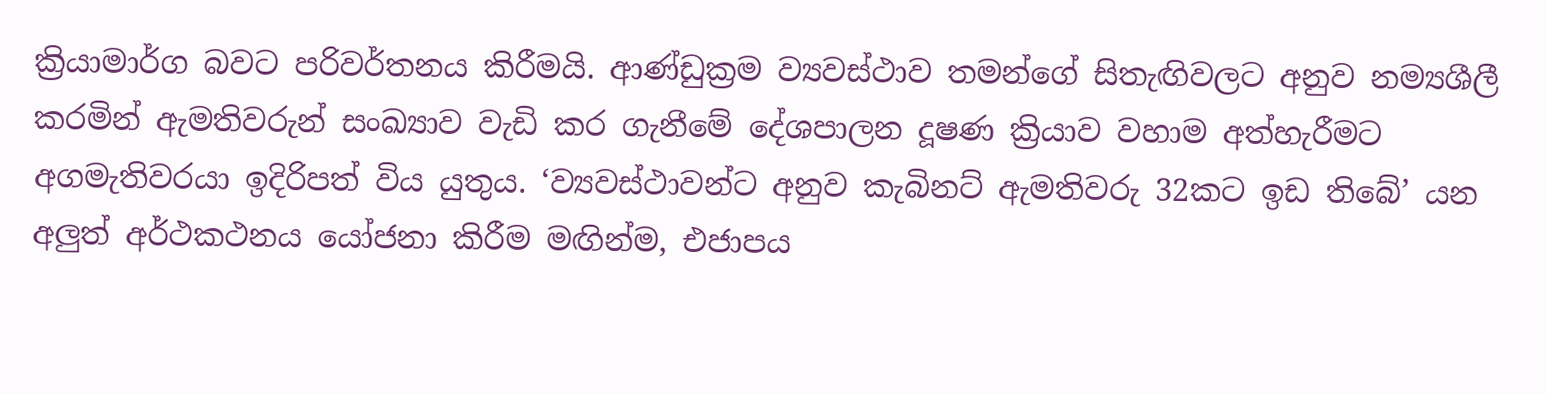ක්‍රියාමාර්ග බවට පරිවර්තනය කිරීමයි. ආණ්ඩුක්‍රම ව්‍යවස්ථාව තමන්ගේ සිතැඟිවලට අනුව නම්‍යශීලී කරමින් ඇමතිවරුන් සංඛ්‍යාව වැඩි කර ගැනීමේ දේශපාලන දූෂණ ක්‍රියාව වහාම අත්හැරීමට අගමැතිවරයා ඉදිරිපත් විය යුතුය. ‘ව්‍යවස්ථාවන්ට අනුව කැබිනට් ඇමතිවරු 32කට ඉඩ තිබේ’ යන අලුත් අර්ථකථනය යෝජනා කිරීම මඟින්ම, එජාපය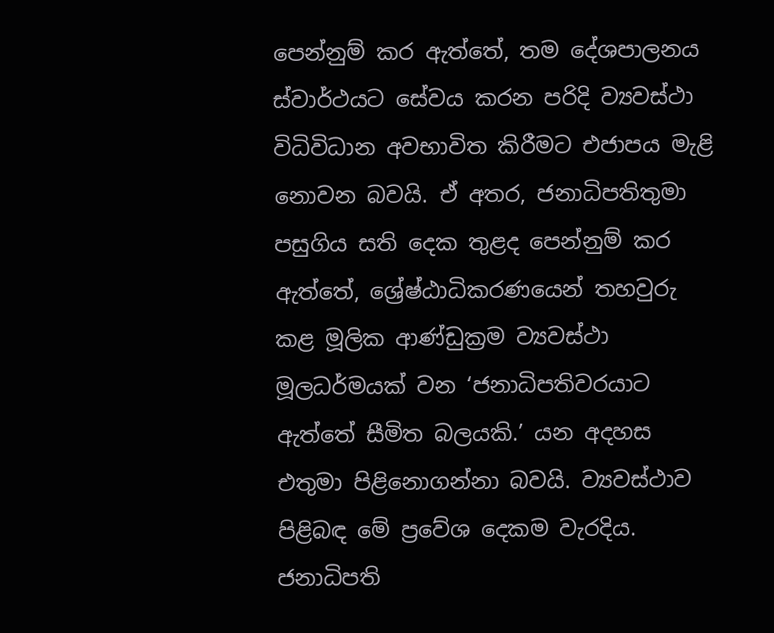පෙන්නුම් කර ඇත්තේ, තම දේශපාලනය ස්වාර්ථයට සේවය කරන පරිදි ව්‍යවස්ථා විධිවිධාන අවභාවිත කිරීමට එජාපය මැළි නොවන බවයි. ඒ අතර, ජනාධිපතිතුමා පසුගිය සති දෙක තුළද පෙන්නුම් කර ඇත්තේ, ශ්‍රේෂ්ඨාධිකරණයෙන් තහවුරු කළ මූලික ආණ්ඩුක්‍රම ව්‍යවස්ථා මූලධර්මයක් වන ‘ජනාධිපතිවරයාට ඇත්තේ සීමිත බලයකි.’ යන අදහස එතුමා පිළිනොගන්නා බවයි. ව්‍යවස්ථාව පිළිබඳ මේ ප්‍රවේශ දෙකම වැරදිය. ජනාධිපති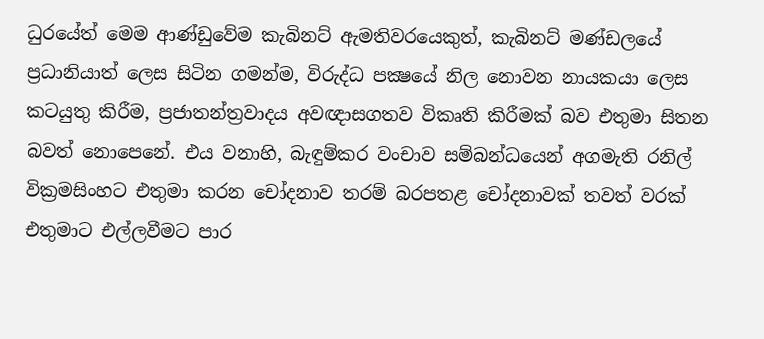ධුරයේත් මෙම ආණ්ඩුවේම කැබිනට් ඇමතිවරයෙකුත්, කැබිනට් මණ්ඩලයේ ප්‍රධානියාත් ලෙස සිටින ගමන්ම, විරුද්ධ පක්‍ෂයේ නිල නොවන නායකයා ලෙස කටයුතු කිරීම, ප්‍රජාතන්ත්‍රවාදය අවඥාසගතව විකෘති කිරීමක් බව එතුමා සිතන බවත් නොපෙනේ. එය වනාහි, බැඳුම්කර වංචාව සම්බන්ධයෙන් අගමැති රනිල් වික්‍රමසිංහට එතුමා කරන චෝදනාව තරම් බරපතළ චෝදනාවක් තවත් වරක් එතුමාට එල්ලවීමට පාර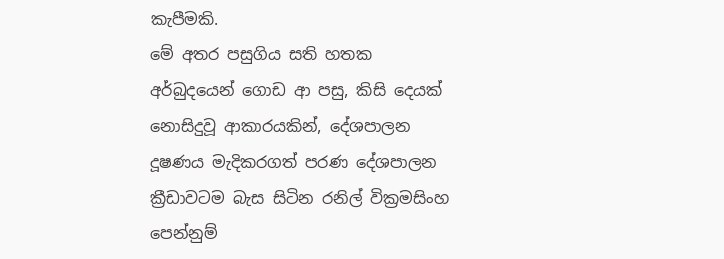කැපීමකි.
මේ අතර පසුගිය සති හතක අර්බුදයෙන් ගොඩ ආ පසු, කිසි දෙයක් නොසිදුවූ ආකාරයකින්, දේශපාලන දූෂණය මැදිකරගත් පරණ දේශපාලන ක්‍රීඩාවටම බැස සිටින රනිල් වික්‍රමසිංහ පෙන්නුම්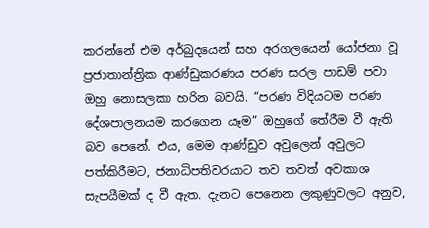කරන්නේ එම අර්බුදයෙන් සහ අරගලයෙන් යෝජනා වූ ප්‍රජාතාන්ත්‍රික ආණ්ඩුකරණය පරණ සරල පාඩම් පවා ඔහු නොසලකා හරින බවයි. “පරණ විදියටම පරණ දේශපාලනයම කරගෙන යෑම” ඔහුගේ තේරීම වී ඇති බව පෙනේ. එය, මෙම ආණ්ඩුව අවුලෙන් අවුලට පත්කිරීමට, ජනාධිපතිවරයාට තව තවත් අවකාශ සැපයීමක් ද වී ඇත. දැනට පෙනෙන ලකුණුවලට අනුව,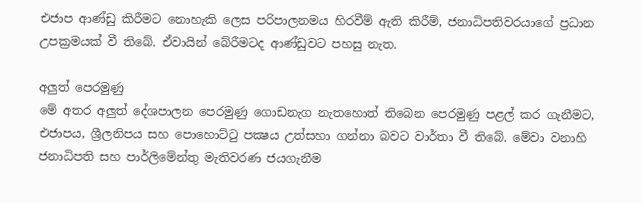එජාප ආණ්ඩු කිරීමට නොහැකි ලෙස පරිපාලනමය හිරවීම් ඇති කිරීම්, ජනාධිපතිවරයාගේ ප්‍රධාන උපක්‍රමයක් වී තිබේ. ඒවායින් බේරීමටද ආණ්ඩුවට පහසු නැත.

අලුත් පෙරමුණු
මේ අතර අලුත් දේශපාලන පෙරමුණු ගොඩනැග නැතහොත් තිබෙන පෙරමුණු පළල් කර ගැනීමට, එජාපය, ශ්‍රීලනිපය සහ පොහොට්ටු පක්‍ෂය උත්සහා ගන්නා බවට වාර්තා වී තිබේ. මේවා වනාහි ජනාධිපති සහ පාර්ලිමේන්තු මැතිවරණ ජයගැනීම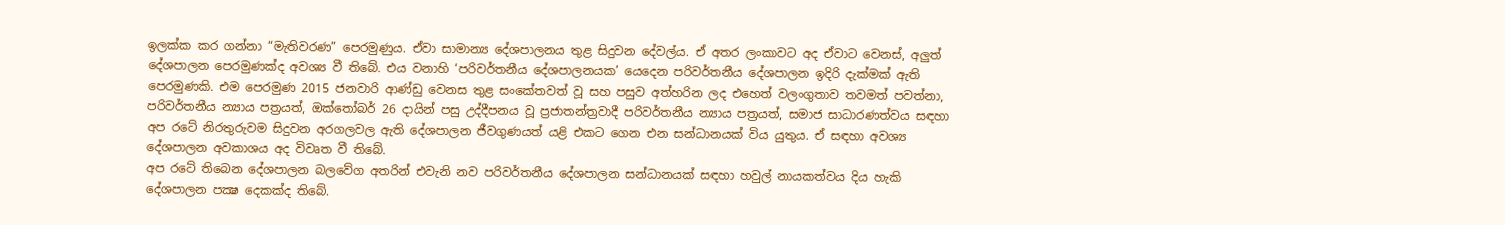ඉලක්ක කර ගන්නා “මැතිවරණ” පෙරමුණුය. ඒවා සාමාන්‍ය දේශපාලනය තුළ සිදුවන දේවල්ය. ඒ අතර ලංකාවට අද ඒවාට වෙනස්, අලුත් දේශපාලන පෙරමුණක්ද අවශ්‍ය වී තිබේ. එය වනාහි ‘පරිවර්තනීය දේශපාලනයක’ යෙදෙන පරිවර්තනීය දේශපාලන ඉදිරි දැක්මක් ඇති පෙරමුණකි. එම පෙරමුණ 2015 ජනවාරි ආණ්ඩු වෙනස තුළ සංකේතවත් වූ සහ පසුව අත්හරින ලද එහෙත් වලංගුතාව තවමත් පවත්නා, පරිවර්තනීය න්‍යාය පත්‍රයත්, ඔක්තෝබර් 26 දායින් පසු උද්දීපනය වූ ප්‍රජාතන්ත්‍රවාදී පරිවර්තනීය න්‍යාය පත්‍රයත්, සමාජ සාධාරණත්වය සඳහා අප රටේ නිරතුරුවම සිදුවන අරගලවල ඇති දේශපාලන ජීවගුණයත් යළි එකට ගෙන එන සන්ධානයක් විය යුතුය. ඒ සඳහා අවශ්‍ය දේශපාලන අවකාශය අද විවෘත වී තිබේ.
අප රටේ තිබෙන දේශපාලන බලවේග අතරින් එවැනි නව පරිවර්තනීය දේශපාලන සන්ධානයක් සඳහා හවුල් නායකත්වය දිය හැකි දේශපාලන පක්‍ෂ දෙකක්ද තිබේ.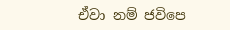ඒවා නම් ජවිපෙ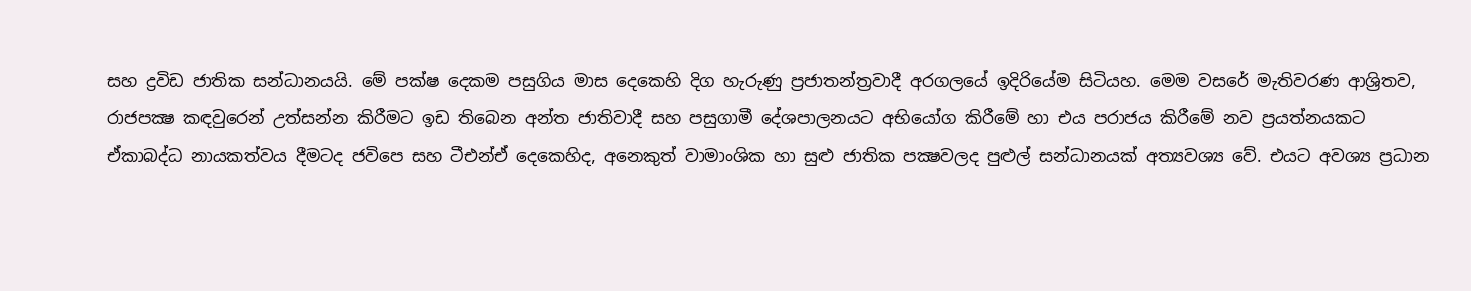සහ ද්‍රවිඩ ජාතික සන්ධානයයි. මේ පක්ෂ දෙකම පසුගිය මාස දෙකෙහි දිග හැරුණු ප්‍රජාතන්ත්‍රවාදී අරගලයේ ඉදිරියේම සිටියහ. මෙම වසරේ මැතිවරණ ආශ්‍රිතව, රාජපක්‍ෂ කඳවුරෙන් උත්සන්න කිරීමට ඉඩ තිබෙන අන්ත ජාතිවාදී සහ පසුගාමී දේශපාලනයට අභියෝග කිරීමේ හා එය පරාජය කිරීමේ නව ප්‍රයත්නයකට ඒකාබද්ධ නායකත්වය දීමටද ජවිපෙ සහ ටීඑන්ඒ දෙකෙහිද, අනෙකුත් වාමාංශික හා සුළු ජාතික පක්‍ෂවලද පුළුල් සන්ධානයක් අත්‍යවශ්‍ය වේ. එයට අවශ්‍ය ප්‍රධාන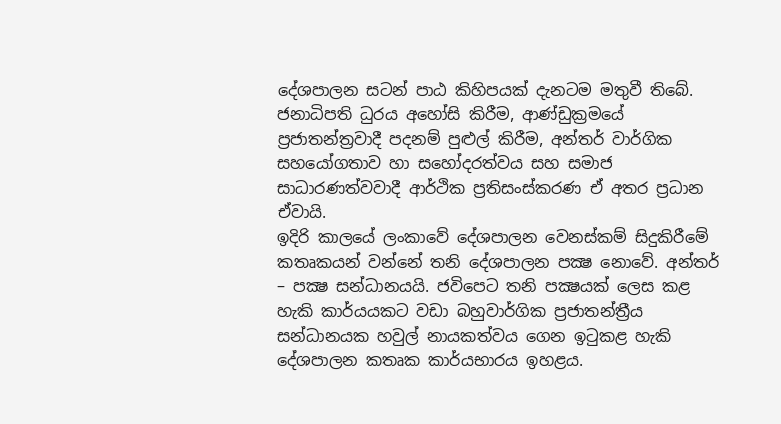දේශපාලන සටන් පාඨ කිහිපයක් දැනටම මතුවී තිබේ. ජනාධිපති ධුරය අහෝසි කිරීම, ආණ්ඩුක්‍රමයේ ප්‍රජාතන්ත්‍රවාදී පදනම් පුළුල් කිරීම, අන්තර් වාර්ගික සහයෝගතාව හා සහෝදරත්වය සහ සමාජ සාධාරණත්වවාදී ආර්ථික ප්‍රතිසංස්කරණ ඒ අතර ප්‍රධාන ඒවායි.
ඉදිරි කාලයේ ලංකාවේ දේශපාලන වෙනස්කම් සිදුකිරීමේ කතෘකයන් වන්නේ තනි දේශපාලන පක්‍ෂ නොවේ. අන්තර් – පක්‍ෂ සන්ධානයයි. ජවිපෙට තනි පක්‍ෂයක් ලෙස කළ හැකි කාර්යයකට වඩා බහුවාර්ගික ප්‍රජාතන්ත්‍රීය සන්ධානයක හවුල් නායකත්වය ගෙන ඉටුකළ හැකි දේශපාලන කතෘක කාර්යභාරය ඉහළය.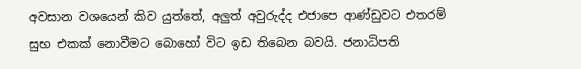අවසාන වශයෙන් කිව යුත්තේ, අලුත් අවුරුද්ද එජාපෙ ආණ්ඩුවට එතරම් සුභ එකක් නොවීමට බොහෝ විට ඉඩ තිබෙන බවයි. ජනාධිපති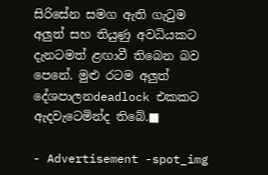සිරිසේන සමග ඇති ගැටුම අලුත් සහ තියුණු අවධියකට දැනටමත් ළඟාවී තිබෙන බව පෙනේ. මුළු රටම අලුත් දේශපාලනdeadlock එකකට ඇදවැටෙමින්ද තිබේ.■

- Advertisement -spot_img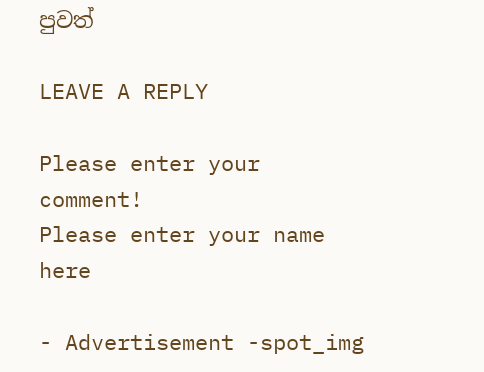පුවත්

LEAVE A REPLY

Please enter your comment!
Please enter your name here

- Advertisement -spot_img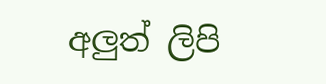අලුත් ලිපි